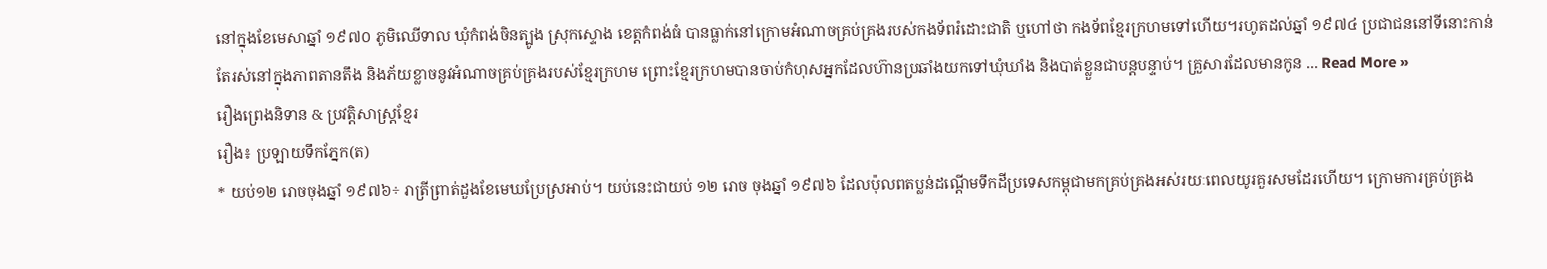នៅក្នុងខែមេសាឆ្នាំ ១៩៧០ ភូមិឈើទាល ឃុំកំពង់ចិនត្បូង ស្រុកស្ទោង ខេត្តកំពង់ធំ បានធ្លាក់នៅក្រោមអំណាចគ្រប់គ្រងរបស់កងទ័ពរំដោះជាតិ ឬហៅថា កងទ័ពខ្មែរក្រហមទៅហើយ។រហូតដល់ឆ្នាំ ១៩៧៤ ប្រជាជននៅទីនោះកាន់តែរស់នៅក្នុងភាពតានតឹង និងភ័យខ្លាចនូវអំណាចគ្រប់គ្រងរបស់ខ្មែរក្រហម ព្រោះខ្មែរក្រហមបានចាប់កំហុសអ្នកដែលហ៊ានប្រឆាំងយកទៅឃុំឃាំង និងបាត់ខ្លួនជាបន្តបន្ទាប់។ គ្រួសារដែលមានកូន ... Read More »
រឿងព្រេងនិទាន & ប្រវត្ដិសាស្រ្ដខ្មែរ
រឿង៖ ប្រឡាយទឹកភ្នែក(ត)
* យប់១២ រោចចុងឆ្នាំ ១៩៧៦÷ រាត្រីព្រាត់ដួងខែមេឃប្រែស្រអាប់។ យប់នេះជាយប់ ១២ រោច ចុងឆ្នាំ ១៩៧៦ ដែលប៉ុលពតប្លន់ដណ្ដើមទឹកដីប្រទេសកម្ពុជាមកគ្រប់គ្រងអស់រយៈពេលយូរគួរសមដែរហើយ។ ក្រោមការគ្រប់គ្រង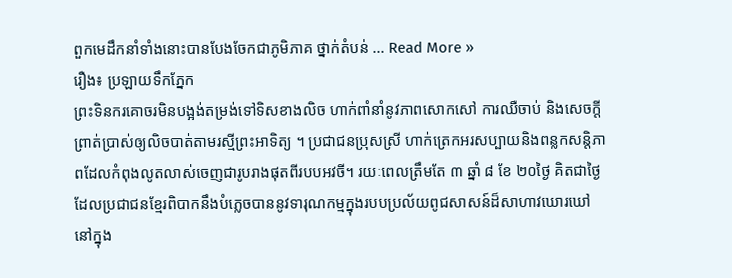ពួកមេដឹកនាំទាំងនោះបានបែងចែកជាភូមិភាគ ថ្នាក់តំបន់ ... Read More »
រឿង៖ ប្រឡាយទឹកភ្នែក
ព្រះទិនករគោចរមិនបង្អង់តម្រង់ទៅទិសខាងលិច ហាក់ពាំនាំនូវភាពសោកសៅ ការឈឺចាប់ និងសេចក្តីព្រាត់ប្រាស់ឲ្យលិចបាត់តាមរស្មីព្រះអាទិត្យ ។ ប្រជាជនប្រុសស្រី ហាក់ត្រេកអរសប្បាយនិងពន្លកសន្តិភាពដែលកំពុងលូតលាស់ចេញជារូបរាងផុតពីរបបអវចី។ រយៈពេលត្រឹមតែ ៣ ឆ្នាំ ៨ ខែ ២០ថ្ងៃ គិតជាថ្ងៃដែលប្រជាជនខ្មែរពិបាកនឹងបំភ្លេចបាននូវទារុណកម្មក្នុងរបបប្រល័យពូជសាសន៍ដ៏សាហាវឃោរឃៅនៅក្នុង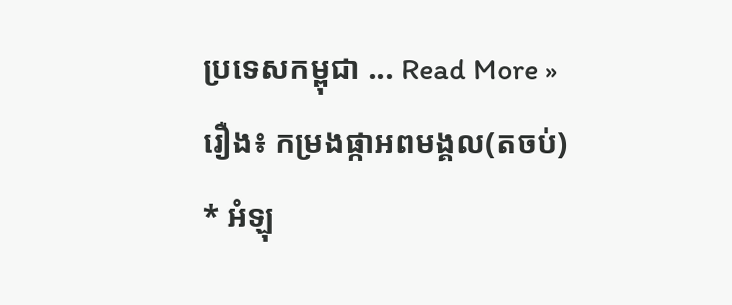ប្រទេសកម្ពុជា ... Read More »
រឿង៖ កម្រងផ្កាអពមង្គល(តចប់)
* អំឡុ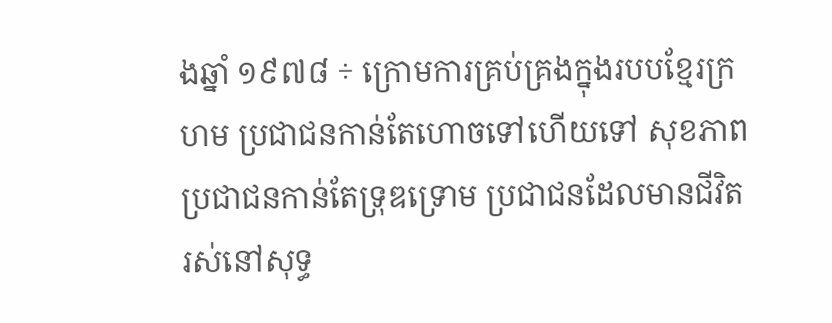ងឆ្នាំ ១៩៧៨ ÷ ក្រោមការគ្រប់គ្រងក្នុងរបបខ្មែរក្រហម ប្រជាជនកាន់តែហោចទៅហើយទៅ សុខភាពប្រជាជនកាន់តែទ្រុឌទ្រោម ប្រជាជនដែលមានជីវិតរស់នៅសុទ្ធ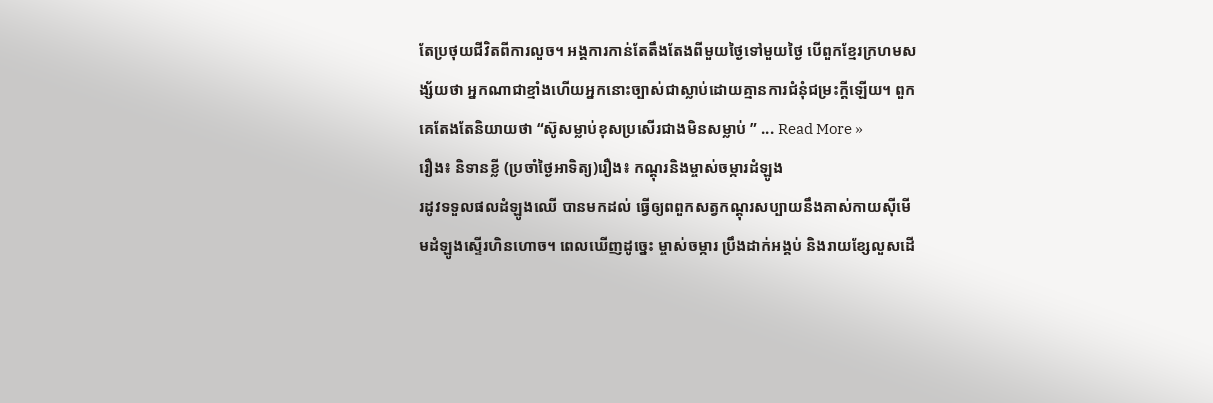តែប្រថុយជីវិតពីការលួច។ អង្គការកាន់តែតឹងតែងពីមួយថ្ងៃទៅមួយថ្ងៃ បើពួកខ្មែរក្រហមសង្ស័យថា អ្នកណាជាខ្មាំងហើយអ្នកនោះច្បាស់ជាស្លាប់ដោយគ្មានការជំនុំជម្រះក្តីឡើយ។ ពួកគេតែងតែនិយាយថា “ស៊ូសម្លាប់ខុសប្រសើរជាងមិនសម្លាប់ ” ... Read More »
រឿង៖ និទានខ្លី (ប្រចាំថ្ងៃអាទិត្យ)រឿង៖ កណ្ដុរនិងម្ចាស់ចម្ការដំឡូង
រដូវទទួលផលដំឡូងឈើ បានមកដល់ ធ្វើឲ្យពពួកសត្វកណ្ដុរសប្បាយនឹងគាស់កាយស៊ីមើមដំឡូងស្ទើរហិនហោច។ ពេលឃើញដូច្នេះ ម្ចាស់ចម្ការ ប្រឹងដាក់អង្គប់ និងរាយខ្សែលួសដើ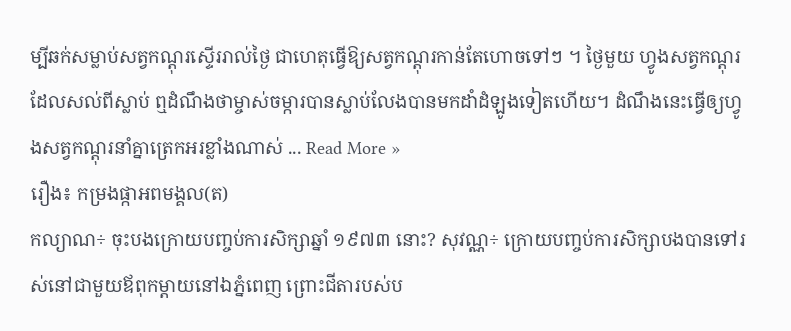ម្បីឆក់សម្លាប់សត្វកណ្ដុរស្ទើររាល់ថ្ងៃ ជាហេតុធ្វើឱ្យសត្វកណ្ដុរកាន់តែហោចទៅៗ ។ ថ្ងៃមួយ ហ្វូងសត្វកណ្ដុរដែលសល់ពីស្លាប់ ឮដំណឹងថាម្ចាស់ចម្ការបានស្លាប់លែងបានមកដាំដំឡូងទៀតហើយ។ ដំណឹងនេះធ្វើឲ្យហ្វូងសត្វកណ្ដុរនាំគ្នាត្រេកអរខ្លាំងណាស់ ... Read More »
រឿង៖ កម្រងផ្កាអពមង្គល(ត)
កល្យាណ÷ ចុះបងក្រោយបញ្ចប់ការសិក្សាឆ្នាំ ១៩៧៣ នោះ? សុវណ្ណ÷ ក្រោយបញ្ចប់ការសិក្សាបងបានទៅរស់នៅជាមួយឪពុកម្ដាយនៅឯភ្នំពេញ ព្រោះជីតារបស់ប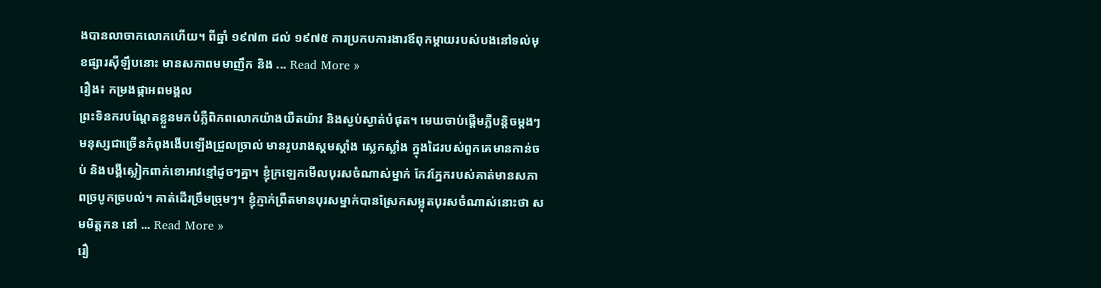ងបានលាចាកលោកហើយ។ ពីឆ្នាំ ១៩៧៣ ដល់ ១៩៧៥ ការប្រកបការងារឪពុកម្ដាយរបស់បងនៅទល់មុខផ្សារស៊ីឡឹបនោះ មានសភាពមមាញឹក និង ... Read More »
រឿង៖ កម្រងផ្កាអពមង្គល
ព្រះទិនករបណ្ដែតខ្លួនមកបំភ្លឺពិភពលោកយ៉ាងយឺតយ៉ាវ និងស្ងប់ស្ងាត់បំផុត។ មេឃចាប់ផ្ដើមភ្លឺបន្តិចម្ដងៗ មនុស្សជាច្រើនកំពុងងើបឡើងជ្រួលច្រាល់ មានរូបរាងស្គមស្គាំង ស្លេកស្លាំង ក្នុងដៃរបស់ពួកគេមានកាន់ចប់ និងបង្គីស្លៀកពាក់ខោអាវខ្មៅដូចៗគ្នា។ ខ្ញុំក្រឡេកមើលបុរសចំណាស់ម្នាក់ កែវភ្នែករបស់គាត់មានសភាពច្របូកច្របល់។ គាត់ដើរច្រឹមច្រុមៗ។ ខ្ញុំភ្ញាក់ព្រឺតមានបុរសម្នាក់បានស្រែកសម្លុតបុរសចំណាស់នោះថា សមមិត្តកន នៅ ... Read More »
រឿ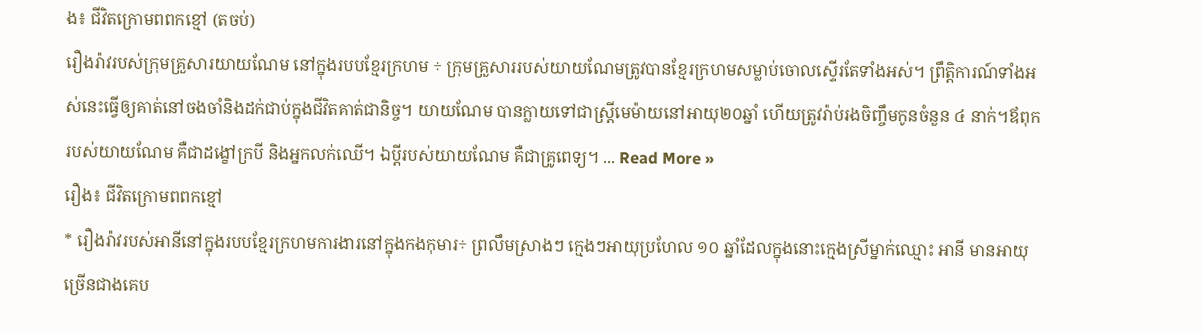ង៖ ជីវិតក្រោមពពកខ្មៅ (តចប់)
រឿងរ៉ាវរបស់ក្រុមគ្រួសារយាយណែម នៅក្នុងរបបខ្មែរក្រហម ÷ ក្រុមគ្រួសាររបស់យាយណែមត្រូវបានខ្មែរក្រហមសម្លាប់ចោលស្ទើរតែទាំងអស់។ ព្រឹត្តិការណ៍ទាំងអស់នេះធ្វើឲ្យគាត់នៅចងចាំនិងដក់ជាប់ក្នុងជីវិតគាត់ជានិច្ច។ យាយណែម បានក្លាយទៅជាស្ត្រីមេម៉ាយនៅអាយុ២០ឆ្នាំ ហើយត្រូវរ៉ាប់រងចិញ្ចឹមកូនចំនួន ៤ នាក់។ឪពុករបស់យាយណែម គឺជាដង្ខៅក្របី និងអ្នកលក់ឈើ។ ឯប្ដីរបស់យាយណែម គឺជាគ្រូពេទ្យ។ ... Read More »
រឿង៖ ជីវិតក្រោមពពកខ្មៅ
* រឿងរ៉ាវរបស់អានីនៅក្នុងរបបខ្មែរក្រហមការងារនៅក្នុងកងកុមារ÷ ព្រលឹមស្រាងៗ ក្មេងៗអាយុប្រហែល ១០ ឆ្នាំដែលក្នុងនោះក្មេងស្រីម្នាក់ឈ្មោះ អានី មានអាយុច្រើនជាងគេប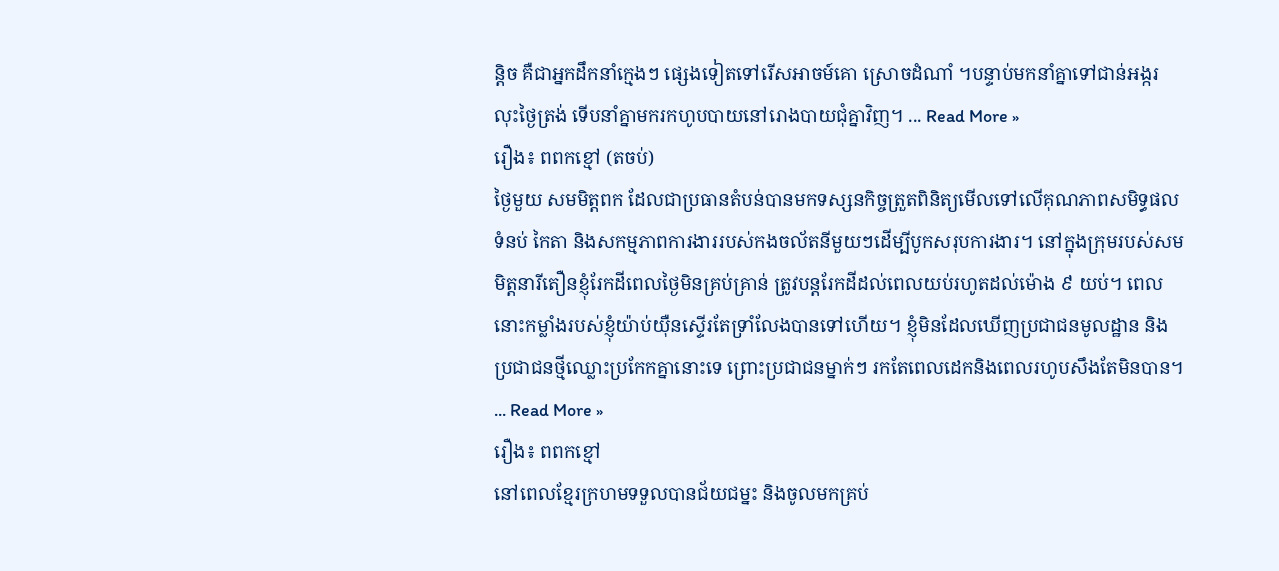ន្តិច គឺជាអ្នកដឹកនាំក្មេងៗ ផ្សេងទៀតទៅរើសអាចម៍គោ ស្រោចដំណាំ ។បន្ទាប់មកនាំគ្នាទៅជាន់អង្ករ លុះថ្ងៃត្រង់ ទើបនាំគ្នាមករកហូបបាយនៅរោងបាយជុំគ្នាវិញ។ ... Read More »
រឿង៖ ពពកខ្មៅ (តចប់)
ថ្ងៃមួយ សមមិត្តពក ដែលជាប្រធានតំបន់បានមកទស្សនកិច្ចត្រួតពិនិត្យមើលទៅលើគុណភាពសមិទ្ធផលទំនប់ កៃតា និងសកម្មភាពការងាររបស់កងចល័តនីមួយៗដើម្បីបូកសរុបការងារ។ នៅក្នុងក្រុមរបស់សមមិត្តនារីតឿនខ្ញុំរែកដីពេលថ្ងៃមិនគ្រប់គ្រាន់ ត្រូវបន្តរែកដីដល់ពេលយប់រហូតដល់ម៉ោង ៩ យប់។ ពេលនោះកម្លាំងរបស់ខ្ញុំយ៉ាប់យ៉ឺនស្ទើរតែទ្រាំលែងបានទៅហើយ។ ខ្ញុំមិនដែលឃើញប្រជាជនមូលដ្ឋាន និងប្រជាជនថ្មីឈ្លោះប្រកែកគ្នានោះទេ ព្រោះប្រជាជនម្នាក់ៗ រកតែពេលដេកនិងពេលរហូបសឹងតែមិនបាន។ ... Read More »
រឿង៖ ពពកខ្មៅ
នៅពេលខ្មែរក្រហមទទួលបានជ័យជម្នះ និងចូលមកគ្រប់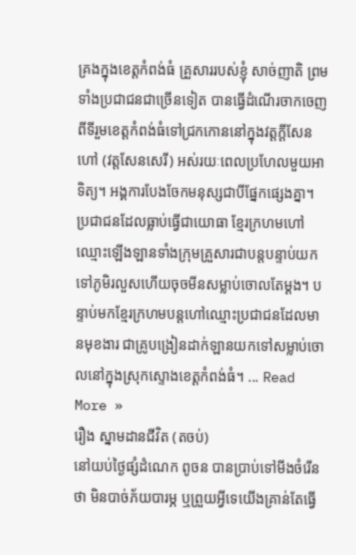គ្រងក្នុងខេត្តកំពង់ធំ គ្រួសាររបស់ខ្ញុំ សាច់ញាតិ ព្រមទាំងប្រជាជនជាច្រើនទៀត បានធ្វើដំណើរចាកចេញពីទីរួមខេត្តកំពង់ធំទៅជ្រកកោននៅក្នុងវត្តក្តីសែន ហៅ (វត្តសែនសេរី) អស់រយៈពេលប្រហែលមួយអាទិត្យ។ អង្គការបែងចែកមនុស្សជាបីផ្នែកផ្សេងគ្នា។ ប្រជាជនដែលធ្លាប់ធ្វើជាយោធា ខ្មែរក្រហមហៅឈ្មោះឡើងឡានទាំងក្រុមគ្រួសារជាបន្តបន្ទាប់យកទៅភូមិរលួសហើយចុចមីនសម្លាប់ចោលតែម្ដង។ បន្ទាប់មកខ្មែរក្រហមបន្តហៅឈ្មោះប្រជាជនដែលមានមុខងារ ជាគ្រូបង្រៀនដាក់ឡានយកទៅសម្លាប់ចោលនៅក្នុងស្រុកស្ទោងខេត្តកំពង់ធំ។ ... Read More »
រឿង ស្នាមដានជីវិត (តចប់)
នៅយប់ថ្ងៃផ្សំដំណេក ពូចន បានប្រាប់ទៅមីងចំរើនថា មិនបាច់ភ័យបារម្ភ ឬព្រួយអ្វីទេយើងគ្រាន់តែធ្វើ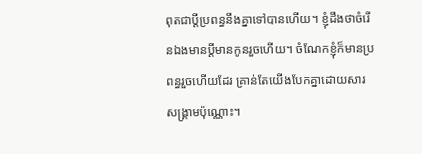ពុតជាប្ដីប្រពន្ធនឹងគ្នាទៅបានហើយ។ ខ្ញុំដឹងថាចំរើនឯងមានប្ដីមានកូនរួចហើយ។ ចំណែកខ្ញុំក៏មានប្រពន្ធរួចហើយដែរ គ្រាន់តែយើងបែកគ្នាដោយសារសង្គ្រាមប៉ុណ្ណោះ។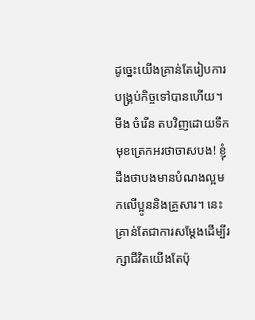ដូច្នេះយើងគ្រាន់តែរៀបការបង្រ្គប់កិច្ចទៅបានហើយ។ មីង ចំរើន តបវិញដោយទឹកមុខត្រេកអរថាចាសបង! ខ្ញុំដឹងថាបងមានបំណងល្អមកលើប្អូននិងគ្រួសារ។ នេះគ្រាន់តែជាការសម្ដែងដើម្បីរក្សាជីវិតយើងតែប៉ុ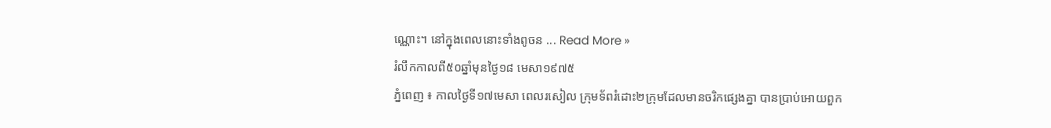ណ្ណោះ។ នៅក្នុងពេលនោះទាំងពូចន ... Read More »
រំលឹកកាលពី៥០ឆ្នាំមុនថ្ងៃ១៨ មេសា១៩៧៥
ភ្នំពេញ ៖ កាលថ្ងៃទី១៧មេសា ពេលរសៀល ក្រុមទ័ពរំដោះ២ក្រុមដែលមានចរិកផ្សេងគ្នា បានប្រាប់អោយពួក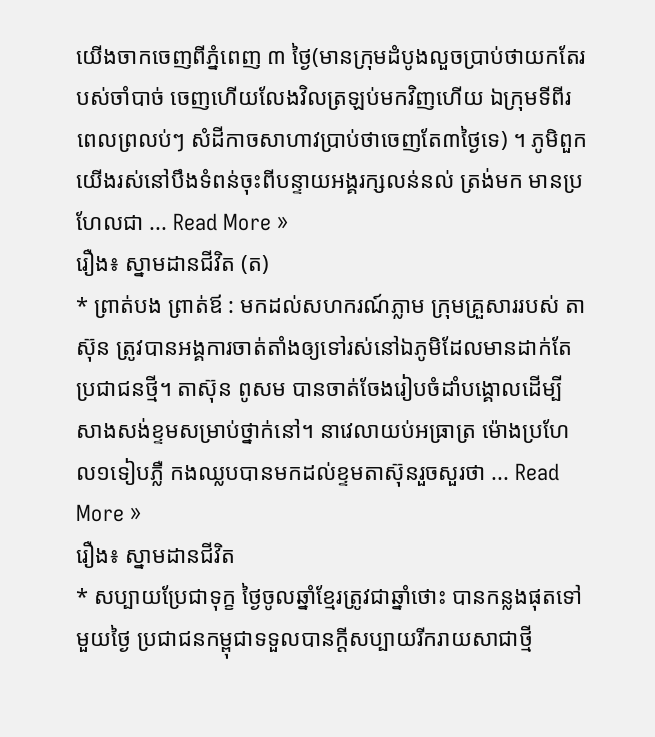យើងចាកចេញពីភ្នំពេញ ៣ ថ្ងៃ(មានក្រុមដំបូងលួចប្រាប់ថាយកតែរបស់ចាំបាច់ ចេញហើយលែងវិលត្រឡប់មកវិញហើយ ឯក្រុមទីពីរពេលព្រលប់ៗ សំដីកាចសាហាវប្រាប់ថាចេញតែ៣ថ្ងៃទេ) ។ ភូមិពួកយើងរស់នៅបឹងទំពន់ចុះពីបន្ទាយអង្គរក្សលន់នល់ ត្រង់មក មានប្រហែលជា ... Read More »
រឿង៖ ស្នាមដានជីវិត (ត)
* ព្រាត់បង ព្រាត់ឪ : មកដល់សហករណ៍ភ្លាម ក្រុមគ្រួសាររបស់ តាស៊ុន ត្រូវបានអង្គការចាត់តាំងឲ្យទៅរស់នៅឯភូមិដែលមានដាក់តែប្រជាជនថ្មី។ តាស៊ុន ពូសម បានចាត់ចែងរៀបចំដាំបង្គោលដើម្បីសាងសង់ខ្ទមសម្រាប់ថ្នាក់នៅ។ នាវេលាយប់អធ្រាត្រ ម៉ោងប្រហែល១ទៀបភ្លឺ កងឈ្លបបានមកដល់ខ្ទមតាស៊ុនរួចសួរថា ... Read More »
រឿង៖ ស្នាមដានជីវិត
* សប្បាយប្រែជាទុក្ខ ថ្ងៃចូលឆ្នាំខ្មែរត្រូវជាឆ្នាំថោះ បានកន្លងផុតទៅមួយថ្ងៃ ប្រជាជនកម្ពុជាទទួលបានក្តីសប្បាយរីករាយសាជាថ្មី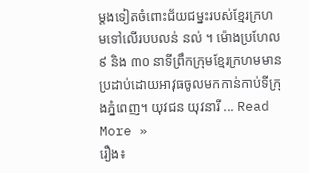ម្តងទៀតចំពោះជ័យជម្នះរបស់ខ្មែរក្រហមទៅលើរបបលន់ នល់ ។ ម៉ោងប្រហែល ៩ និង ៣០ នាទីព្រឹកក្រុមខ្មែរក្រហមមានប្រដាប់ដោយអាវុធចូលមកកាន់កាប់ទីក្រុងភ្នំពេញ។ យុវជន យុវនារី ... Read More »
រឿង៖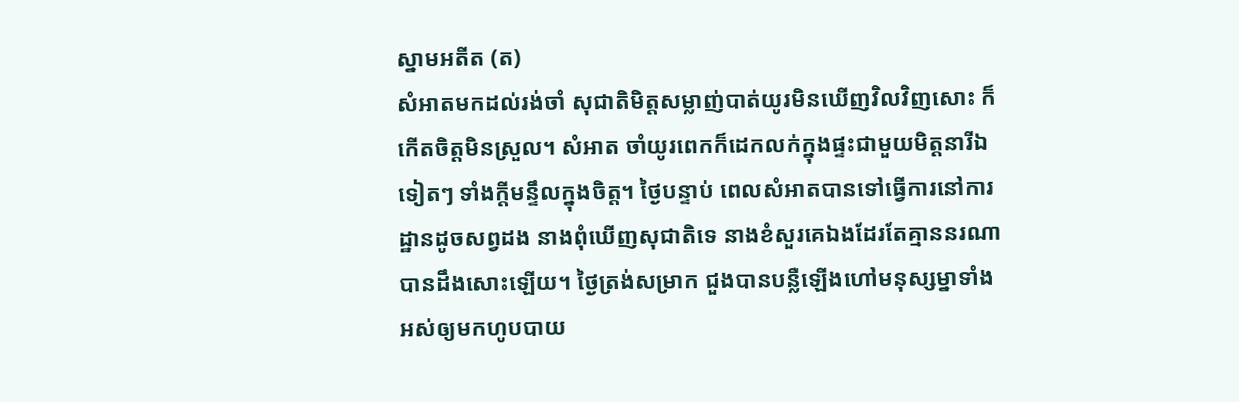ស្នាមអតីត (ត)
សំអាតមកដល់រង់ចាំ សុជាតិមិត្តសម្លាញ់បាត់យូរមិនឃើញវិលវិញសោះ ក៏កើតចិត្តមិនស្រួល។ សំអាត ចាំយូរពេកក៏ដេកលក់ក្នុងផ្ទះជាមួយមិត្តនារីឯទៀតៗ ទាំងក្តីមន្ទឹលក្នុងចិត្ត។ ថ្ងៃបន្ទាប់ ពេលសំអាតបានទៅធ្វើការនៅការដ្ឋានដូចសព្វដង នាងពុំឃើញសុជាតិទេ នាងខំសួរគេឯងដែរតែគ្មាននរណាបានដឹងសោះឡើយ។ ថ្ងៃត្រង់សម្រាក ជួងបានបន្លឺឡើងហៅមនុស្សម្នាទាំងអស់ឲ្យមកហូបបាយ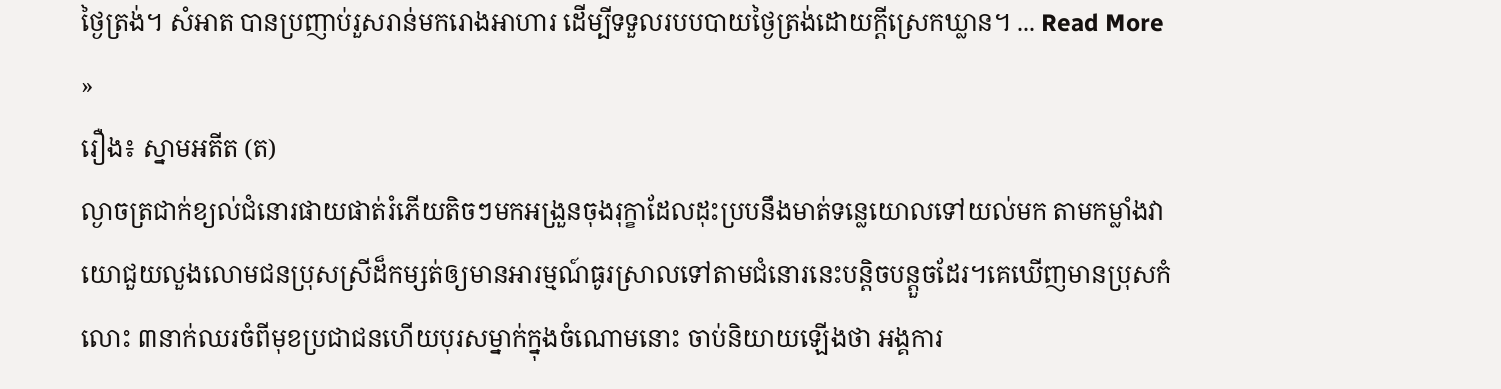ថ្ងៃត្រង់។ សំអាត បានប្រញាប់រួសរាន់មករោងអាហារ ដើម្បីទទួលរបបបាយថ្ងៃត្រង់ដោយក្តីស្រេកឃ្លាន។ ... Read More »
រឿង៖ ស្នាមអតីត (ត)
ល្ងាចត្រជាក់ខ្យល់ជំនោរផាយផាត់រំភើយតិចៗមកអង្រួនចុងរុក្ខាដែលដុះប្របនឹងមាត់ទន្លេយោលទៅយល់មក តាមកម្លាំងវាយោជួយលួងលោមជនប្រុសស្រីដ៏កម្សត់ឲ្យមានអារម្មណ៍ធូរស្រាលទៅតាមជំនោរនេះបន្តិចបន្តួចដែរ។គេឃើញមានប្រុសកំលោះ ៣នាក់ឈរចំពីមុខប្រជាជនហើយបុរសម្នាក់ក្នុងចំណោមនោះ ចាប់និយាយឡើងថា អង្គការ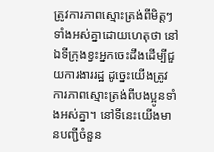ត្រូវការភាពស្មោះត្រង់ពីមិត្តៗទាំងអស់គ្នាដោយហេតុថា នៅឯទីក្រុងខ្វះអ្នកចេះដឹងដើម្បីជួយការងាររដ្ឋ ដូច្នេះយើងត្រូវការភាពស្មោះត្រង់ពីបងប្អូនទាំងអស់គ្នា។ នៅទីនេះយើងមានបញ្ជីចំនួន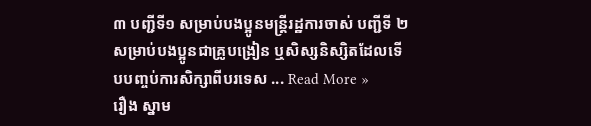៣ បញ្ជីទី១ សម្រាប់បងប្អូនមន្ត្រីរដ្ឋការចាស់ បញ្ជីទី ២ សម្រាប់បងប្អូនជាគ្រូបង្រៀន ឬសិស្សនិស្សិតដែលទើបបញ្ចប់ការសិក្សាពីបរទេស ... Read More »
រឿង ស្នាម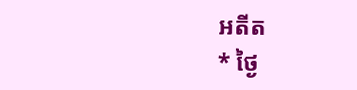អតីត
* ថ្ងៃ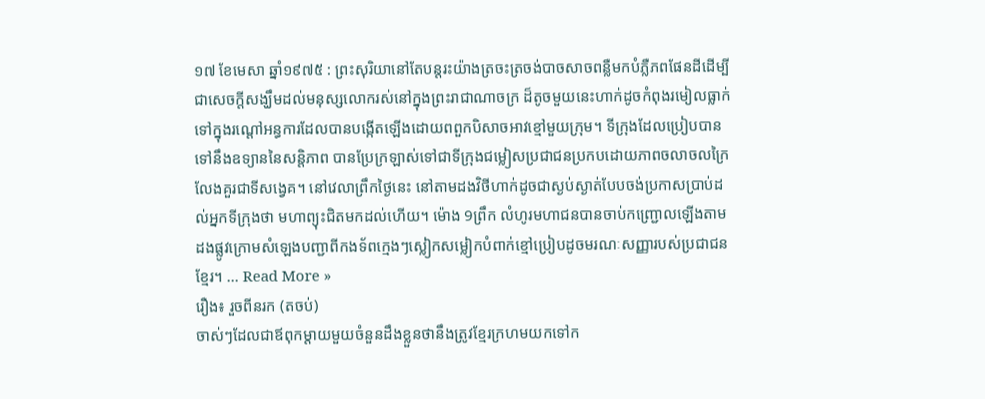១៧ ខែមេសា ឆ្នាំ១៩៧៥ : ព្រះសុរិយានៅតែបន្តរះយ៉ាងត្រចះត្រចង់បាចសាចពន្លឺមកបំភ្លឺភពផែនដីដើម្បីជាសេចក្តីសង្ឃឹមដល់មនុស្សលោករស់នៅក្នុងព្រះរាជាណាចក្រ ដ៏តូចមួយនេះហាក់ដូចកំពុងរមៀលធ្លាក់ទៅក្នុងរណ្ដៅអន្ធការដែលបានបង្កើតឡើងដោយពពួកបិសាចអាវខ្មៅមួយក្រុម។ ទីក្រុងដែលប្រៀបបានទៅនឹងឧទ្យាននៃសន្តិភាព បានប្រែក្រឡាស់ទៅជាទីក្រុងជម្លៀសប្រជាជនប្រកបដោយភាពចលាចលក្រៃលែងគួរជាទីសង្វេគ។ នៅវេលាព្រឹកថ្ងៃនេះ នៅតាមដងវិថីហាក់ដូចជាស្ងប់ស្ងាត់បែបចង់ប្រកាសប្រាប់ដល់អ្នកទីក្រុងថា មហាព្យុះជិតមកដល់ហើយ។ ម៉ោង 9ព្រឹក លំហូរមហាជនបានចាប់កញ្ជ្រោលឡើងតាមដងផ្លូវក្រោមសំឡេងបញ្ជាពីកងទ័ពក្មេងៗស្លៀកសម្លៀកបំពាក់ខ្មៅប្រៀបដូចមរណៈសញ្ញារបស់ប្រជាជនខ្មែរ។ ... Read More »
រឿង៖ រួចពីនរក (តចប់)
ចាស់ៗដែលជាឪពុកម្ដាយមួយចំនួនដឹងខ្លួនថានឹងត្រូវខ្មែរក្រហមយកទៅក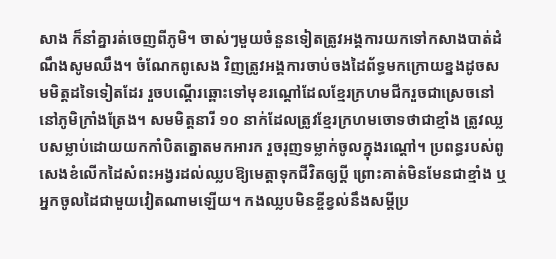សាង ក៏នាំគ្នារត់ចេញពីភូមិ។ ចាស់ៗមួយចំនួនទៀតត្រូវអង្គការយកទៅកសាងបាត់ដំណឹងសូមឈឹង។ ចំណែកពូសេង វិញត្រូវអង្គការចាប់ចងដៃព័ទ្ធមកក្រោយខ្នងដូចសមមិត្តដទៃទៀតដែរ រួចបណ្ដើរឆ្ពោះទៅមុខរណ្តៅដែលខ្មែរក្រហមជីករួចជាស្រេចនៅនៅភូមិក្រាំងត្រែង។ សមមិត្តនារី ១០ នាក់ដែលត្រូវខ្មែរក្រហមចោទថាជាខ្មាំង ត្រូវឈ្លបសម្លាប់ដោយយកកាំបិតត្នោតមកអារក រួចរុញទម្លាក់ចូលក្នុងរណ្ដៅ។ ប្រពន្ធរបស់ពូសេងខំលើកដៃសំពះអង្វរដល់ឈ្លបឱ្យមេត្តាទុកជីវិតឲ្យប្តី ព្រោះគាត់មិនមែនជាខ្មាំង ឬអ្នកចូលដៃជាមួយវៀតណាមឡើយ។ កងឈ្លបមិនខ្ចីខ្វល់នឹងសម្ដីប្រ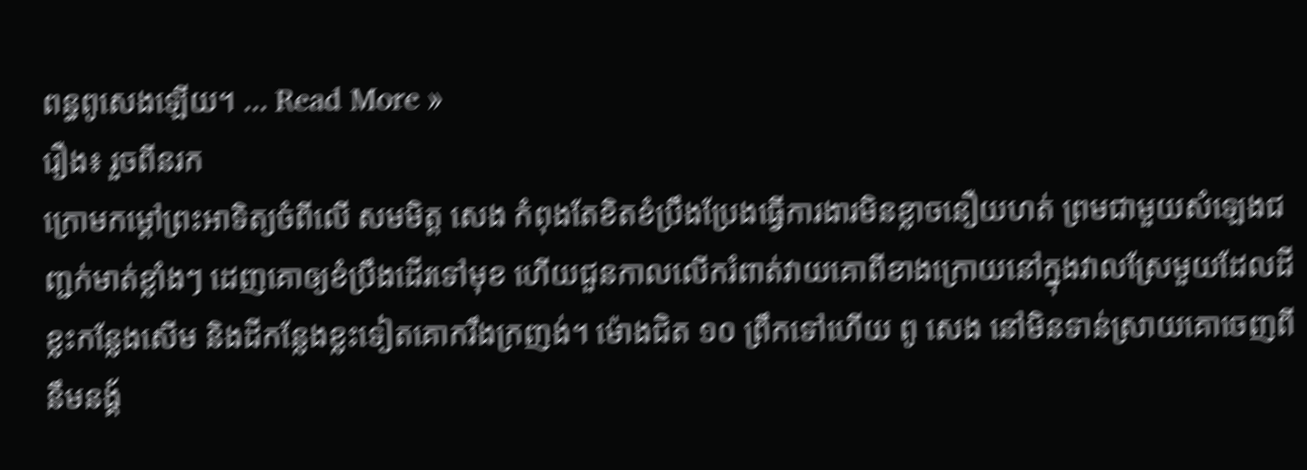ពន្ធពូសេងឡើយ។ ... Read More »
រឿង៖ រួចពីនរក
ក្រោមកម្ដៅព្រះអាទិត្យចំពីលើ សមមិត្ត សេង កំពុងតែខិតខំប្រឹងប្រែងធ្វើការងារមិនខ្លាចនឿយហត់ ព្រមជាមួយសំឡេងជញ្ជក់មាត់ខ្លាំងៗ ដេញគោឲ្យខំប្រឹងដើរទៅមុខ ហើយជួនកាលលើករំពាត់វាយគោពីខាងក្រោយនៅក្នុងវាលស្រែមួយដែលដីខ្លះកន្លែងសើម និងដីកន្លែងខ្លះទៀតគោករឹងក្រញង់។ ម៉ោងជិត ១០ ព្រឹកទៅហើយ ពូ សេង នៅមិនទាន់ស្រាយគោចេញពីនឹមនង្គ័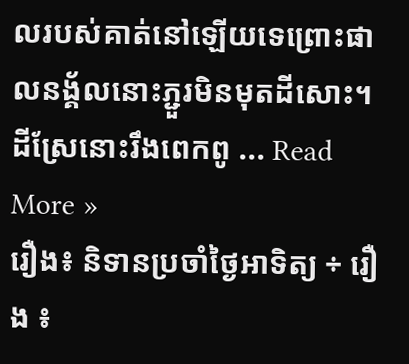លរបស់គាត់នៅឡើយទេព្រោះផាលនង្គ័លនោះភ្ជួរមិនមុតដីសោះ។ ដីស្រែនោះរឹងពេកពូ ... Read More »
រឿង៖ និទានប្រចាំថ្ងៃអាទិត្យ ÷ រឿង ៖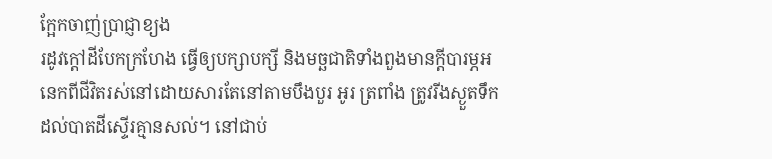ក្អែកចាញ់ប្រាជ្ញាខ្យង
រដូវក្តៅដីបែកក្រហែង ធ្វើឲ្យបក្សាបក្សី និងមច្ឆជាតិទាំងពួងមានក្តីបារម្ភអនេកពីជីវិតរស់នៅដោយសារតែនៅតាមបឹងបួរ អូរ ត្រពាំង ត្រូវរីងស្ងួតទឹកដល់បាតដីស្ទើរគ្មានសល់។ នៅជាប់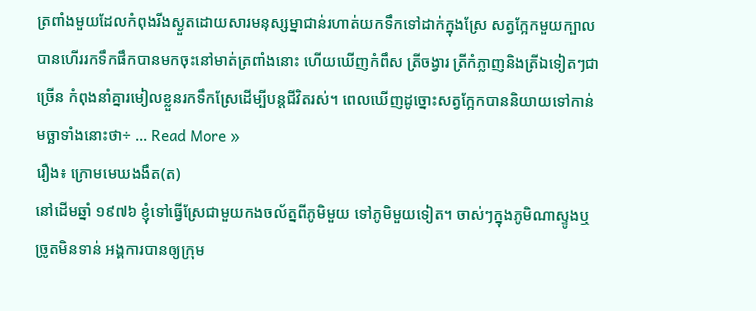ត្រពាំងមួយដែលកំពុងរីងស្ងួតដោយសារមនុស្សម្នាជាន់រហាត់យកទឹកទៅដាក់ក្នុងស្រែ សត្វក្អែកមួយក្បាល បានហើររកទឹកផឹកបានមកចុះនៅមាត់ត្រពាំងនោះ ហើយឃើញកំពឹស ត្រីចង្វារ ត្រីកំភ្លាញនិងត្រីឯទៀតៗជាច្រើន កំពុងនាំគ្នារមៀលខ្លួនរកទឹកស្រែដើម្បីបន្តជីវិតរស់។ ពេលឃើញដូច្នោះសត្វក្អែកបាននិយាយទៅកាន់មច្ឆាទាំងនោះថា÷ ... Read More »
រឿង៖ ក្រោមមេឃងងឹត(ត)
នៅដើមឆ្នាំ ១៩៧៦ ខ្ញុំទៅធ្វើស្រែជាមួយកងចល័ត្នពីភូមិមួយ ទៅភូមិមួយទៀត។ ចាស់ៗក្នុងភូមិណាស្ទូងឬច្រូតមិនទាន់ អង្គការបានឲ្យក្រុម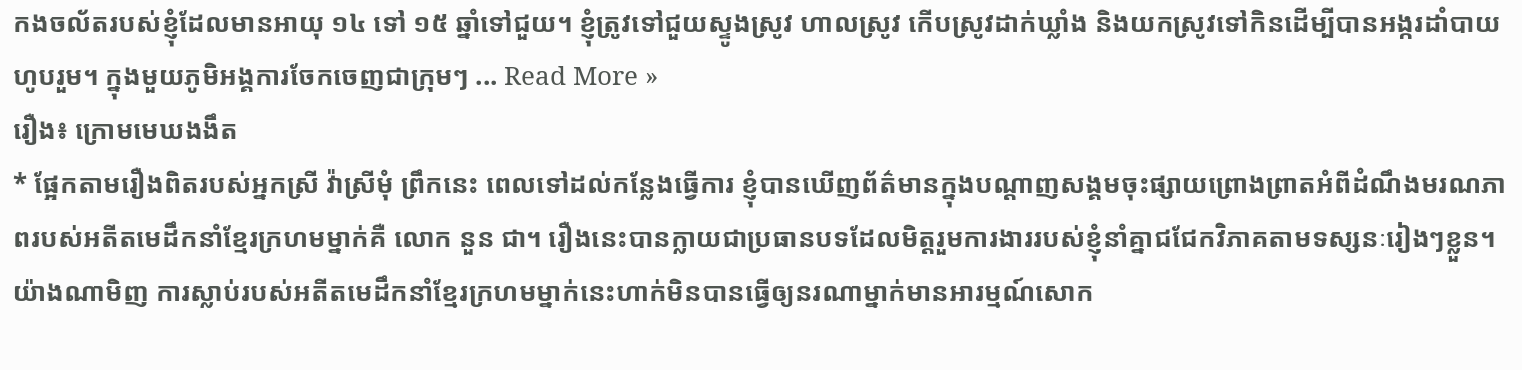កងចល័តរបស់ខ្ញុំដែលមានអាយុ ១៤ ទៅ ១៥ ឆ្នាំទៅជួយ។ ខ្ញុំត្រូវទៅជួយស្ទូងស្រូវ ហាលស្រូវ កើបស្រូវដាក់ឃ្លាំង និងយកស្រូវទៅកិនដើម្បីបានអង្ករដាំបាយហូបរួម។ ក្នុងមួយភូមិអង្គការចែកចេញជាក្រុមៗ ... Read More »
រឿង៖ ក្រោមមេឃងងឹត
* ផ្អែកតាមរឿងពិតរបស់អ្នកស្រី វ៉ាស្រីមុំ ព្រឹកនេះ ពេលទៅដល់កន្លែងធ្វើការ ខ្ញុំបានឃើញព័ត៌មានក្នុងបណ្ដាញសង្គមចុះផ្សាយព្រោងព្រាតអំពីដំណឹងមរណភាពរបស់អតីតមេដឹកនាំខ្មែរក្រហមម្នាក់គឺ លោក នួន ជា។ រឿងនេះបានក្លាយជាប្រធានបទដែលមិត្តរួមការងាររបស់ខ្ញុំនាំគ្នាជជែកវិភាគតាមទស្សនៈរៀងៗខ្លួន។យ៉ាងណាមិញ ការស្លាប់របស់អតីតមេដឹកនាំខ្មែរក្រហមម្នាក់នេះហាក់មិនបានធ្វើឲ្យនរណាម្នាក់មានអារម្មណ៍សោក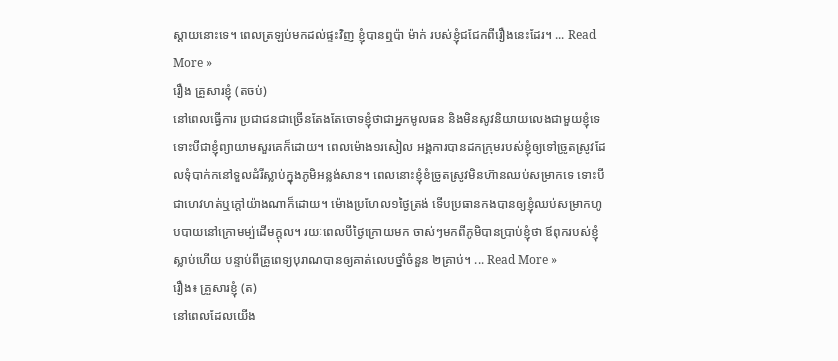ស្ដាយនោះទេ។ ពេលត្រឡប់មកដល់ផ្ទះវិញ ខ្ញុំបានឮប៉ា ម៉ាក់ របស់ខ្ញុំជជែកពីរឿងនេះដែរ។ ... Read More »
រឿង គ្រួសារខ្ញុំ (តចប់)
នៅពេលធ្វើការ ប្រជាជនជាច្រើនតែងតែចោទខ្ញុំថាជាអ្នកមូលធន និងមិនសូវនិយាយលេងជាមួយខ្ញុំទេ ទោះបីជាខ្ញុំព្យាយាមសួរគេក៏ដោយ។ ពេលម៉ោង១រសៀល អង្គការបានដកក្រុមរបស់ខ្ញុំឲ្យទៅច្រូតស្រូវដែលទុំបាក់កនៅទួលដំរីស្លាប់ក្នុងភូមិអន្លង់សាន។ ពេលនោះខ្ញុំខំច្រូតស្រូវមិនហ៊ានឈប់សម្រាកទេ ទោះបីជាហេវហត់ឬក្តៅយ៉ាងណាក៏ដោយ។ ម៉ោងប្រហែល១ថ្ងៃត្រង់ ទើបប្រធានកងបានឲ្យខ្ញុំឈប់សម្រាកហូបបាយនៅក្រោមម្ប់ដើមក្តុល។ រយៈពេលបីថ្ងៃក្រោយមក ចាស់ៗមកពីភូមិបានប្រាប់ខ្ញុំថា ឪពុករបស់ខ្ញុំស្លាប់ហើយ បន្ទាប់ពីគ្រូពេទ្យបុរាណបានឲ្យគាត់លេបថ្នាំចំនួន ២គ្រាប់។ ... Read More »
រឿង៖ គ្រួសារខ្ញុំ (ត)
នៅពេលដែលយើង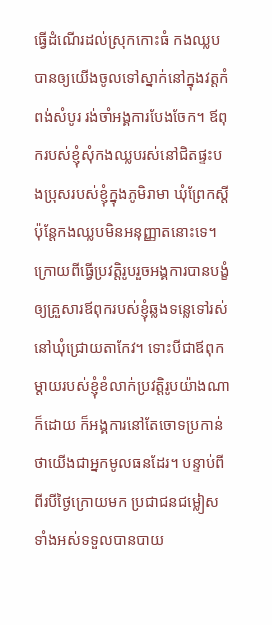ធ្វើដំណើរដល់ស្រុកកោះធំ កងឈ្លបបានឲ្យយើងចូលទៅស្នាក់នៅក្នុងវត្តកំពង់សំបូរ រង់ចាំអង្គការបែងចែក។ ឪពុករបស់ខ្ញុំសុំកងឈ្លបរស់នៅជិតផ្ទះបងប្រុសរបស់ខ្ញុំក្នុងភូមិរាមា ឃុំព្រែកស្ដី ប៉ុន្តែកងឈ្លបមិនអនុញ្ញាតនោះទេ។ ក្រោយពីធ្វើប្រវត្តិរូបរួចអង្គការបានបង្ខំឲ្យគ្រួសារឪពុករបស់ខ្ញុំឆ្លងទន្លេទៅរស់នៅឃុំជ្រោយតាកែវ។ ទោះបីជាឪពុកម្ដាយរបស់ខ្ញុំខំលាក់ប្រវត្តិរូបយ៉ាងណាក៏ដោយ ក៏អង្គការនៅតែចោទប្រកាន់ថាយើងជាអ្នកមូលធនដែរ។ បន្ទាប់ពីពីរបីថ្ងៃក្រោយមក ប្រជាជនជម្លៀសទាំងអស់ទទួលបានបាយ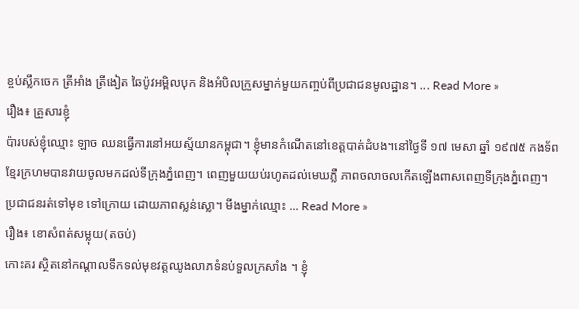ខ្ចប់ស្លឹកចេក ត្រីអាំង ត្រីងៀត ឆៃប៉ូវអម្ពិលបុក និងអំបិលក្រួសម្នាក់មួយកញ្ចប់ពីប្រជាជនមូលដ្ឋាន។ ... Read More »
រឿង៖ គ្រួសារខ្ញុំ
ប៉ារបស់ខ្ញុំឈ្មោះ ឡាច ឈនធ្វើការនៅអយស្ម័យានកម្ពុជា។ ខ្ញុំមានកំណើតនៅខេត្តបាត់ដំបង។នៅថ្ងៃទី ១៧ មេសា ឆ្នាំ ១៩៧៥ កងទ័ពខ្មែរក្រហមបានវាយចូលមកដល់ទីក្រុងភ្នំពេញ។ ពេញមួយយប់រហូតដល់មេឃភ្លឺ ភាពចលាចលកើតឡើងពាសពេញទីក្រុងភ្នំពេញ។ ប្រជាជនរត់ទៅមុខ ទៅក្រោយ ដោយភាពស្លន់ស្លោ។ មីងម្នាក់ឈ្មោះ ... Read More »
រឿង៖ ខោសំពត់សម្លុយ(តចប់)
កោះគរ ស្ថិតនៅកណ្ដាលទឹកទល់មុខវត្តឈូងលាភទំនប់ទួលក្រសាំង ។ ខ្ញុំ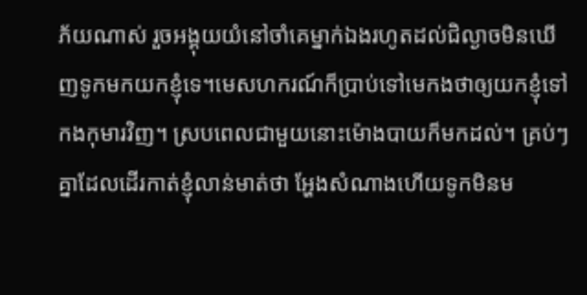ភ័យណាស់ រួចអង្គុយយំនៅចាំគេម្នាក់ឯងរហូតដល់ជិល្ងាចមិនឃើញទូកមកយកខ្ញុំទេ។មេសហករណ៍ក៏ប្រាប់ទៅមេកងថាឲ្យយកខ្ញុំទៅកងកុមារវិញ។ ស្របពេលជាមួយនោះម៉ោងបាយក៏មកដល់។ គ្រប់ៗគ្នាដែលដើរកាត់ខ្ញុំលាន់មាត់ថា អ្ហែងសំណាងហើយទូកមិនម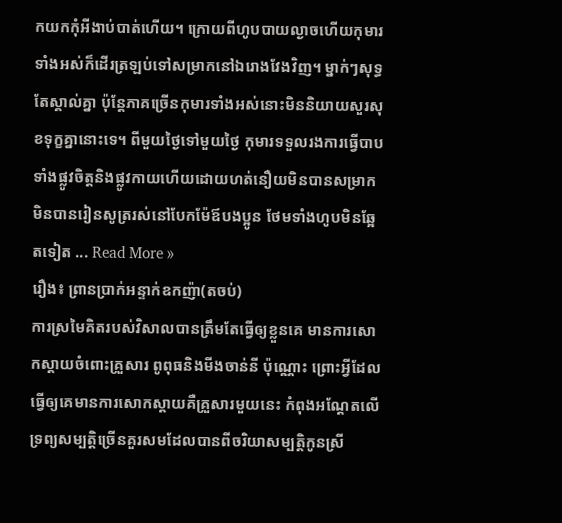កយកកុំអីងាប់បាត់ហើយ។ ក្រោយពីហូបបាយល្ងាចហើយកុមារទាំងអស់ក៏ដើរត្រឡប់ទៅសម្រាកនៅឯរោងវែងវិញ។ ម្នាក់ៗសុទ្ធតែស្គាល់គ្នា ប៉ុន្តែភាគច្រើនកុមារទាំងអស់នោះមិននិយាយសួរសុខទុក្ខគ្នានោះទេ។ ពីមួយថ្ងៃទៅមួយថ្ងៃ កុមារទទួលរងការធ្វើបាបទាំងផ្លូវចិត្តនិងផ្លូវកាយហើយដោយហត់នឿយមិនបានសម្រាកមិនបានរៀនសូត្ររស់នៅបែកម៉ែឪបងប្អូន ថែមទាំងហូបមិនឆ្អែតទៀត ... Read More »
រឿង៖ ព្រានប្រាក់អន្ទាក់ឧកញ៉ា(តចប់)
ការស្រមៃគិតរបស់វិសាលបានត្រឹមតែធ្វើឲ្យខ្លួនគេ មានការសោកស្ដាយចំពោះគ្រួសារ ពូពុធនិងមីងចាន់នី ប៉ុណ្ណោះ ព្រោះអ្វីដែលធ្វើឲ្យគេមានការសោកស្ដាយគឺគ្រួសារមួយនេះ កំពុងអណ្ដែតលើទ្រព្យសម្បត្តិច្រើនគួរសមដែលបានពីចរិយាសម្បត្តិកូនស្រី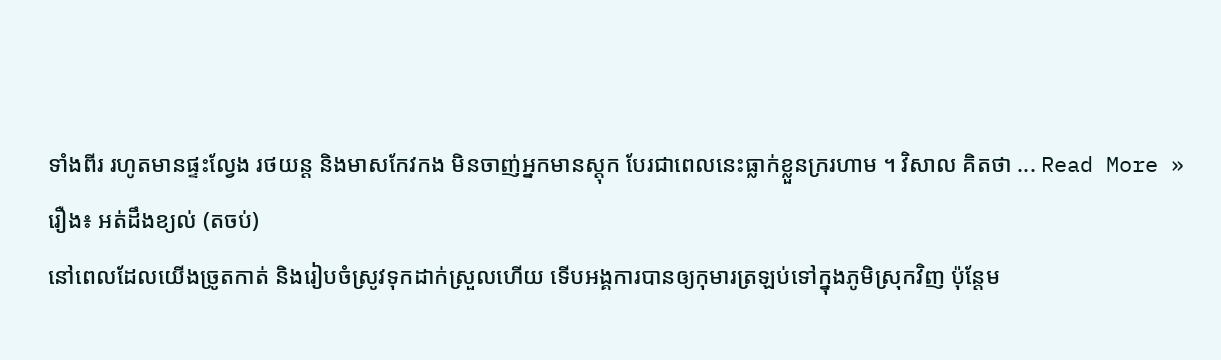ទាំងពីរ រហូតមានផ្ទះល្វែង រថយន្ត និងមាសកែវកង មិនចាញ់អ្នកមានស្តុក បែរជាពេលនេះធ្លាក់ខ្លួនក្ររហាម ។ វិសាល គិតថា ... Read More »
រឿង៖ អត់ដឹងខ្យល់ (តចប់)
នៅពេលដែលយើងច្រូតកាត់ និងរៀបចំស្រូវទុកដាក់ស្រួលហើយ ទើបអង្គការបានឲ្យកុមារត្រឡប់ទៅក្នុងភូមិស្រុកវិញ ប៉ុន្តែម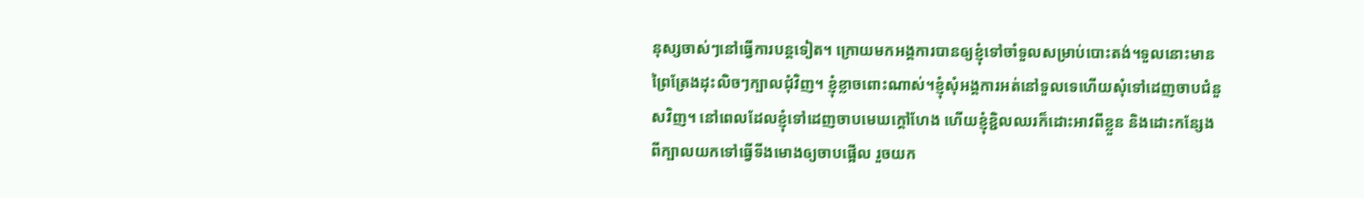នុស្សចាស់ៗនៅធ្វើការបន្តទៀត។ ក្រោយមកអង្គការបានឲ្យខ្ញុំទៅចាំទួលសម្រាប់បោះតង់។ទួលនោះមានព្រៃត្រែងដុះលិចៗក្បាលជុំវិញ។ ខ្ញុំខ្លាចពោះណាស់។ខ្ញុំសុំអង្គការអត់នៅទួលទេហើយសុំទៅដេញចាបជំនួសវិញ។ នៅពេលដែលខ្ញុំទៅដេញចាបមេឃក្តៅហែង ហើយខ្ញុំខ្ជិលឈរក៏ដោះអាវពីខ្លួន និងដោះកន្សែងពីក្បាលយកទៅធ្វើទីងមោងឲ្យចាបផ្អើល រួចយក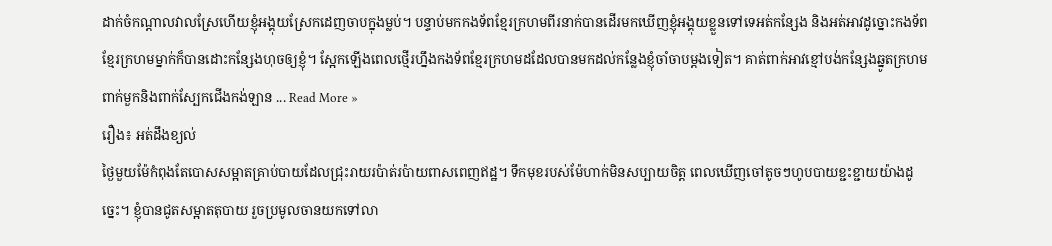ដាក់ចំកណ្ដាលវាលស្រែហើយខ្ញុំអង្គុយស្រែកដេញចាបក្នុងម្លប់។ បន្ទាប់មកកងទ័ពខ្មែរក្រហមពីរនាក់បានដើរមកឃើញខ្ញុំអង្គុយខ្លួនទៅទេអត់កន្សែង និងអត់អាវដូច្នោះកងទ័ពខ្មែរក្រហមម្នាក់ក៏បានដោះកន្សែងហុចឲ្យខ្ញុំ។ ស្អែកឡើងពេលថ្មើរហ្នឹងកងទ័ពខ្មែរក្រហមដដែលបានមកដល់កន្លែងខ្ញុំចាំចាបម្ដងទៀត។ គាត់ពាក់អាវខ្មៅបង់កន្សែងឆ្នូតក្រហម ពាក់មួកនិងពាក់ស្បែកជើងកង់ឡាន ... Read More »
រឿង៖ អត់ដឹងខ្យល់
ថ្ងៃមួយម៉ែកំពុងតែបោសសម្អាតគ្រាប់បាយដែលជ្រុះរាយរប៉ាត់រប៉ាយពាសពេញឥដ្ឋ។ ទឹកមុខរបស់ម៉ែហាក់មិនសប្បាយចិត្ត ពេលឃើញចៅតូចៗហូបបាយខ្ជះខ្ជាយយ៉ាងដូច្នេះ។ ខ្ញុំបានជូតសម្អាតតុបាយ រួចប្រមូលចានយកទៅលា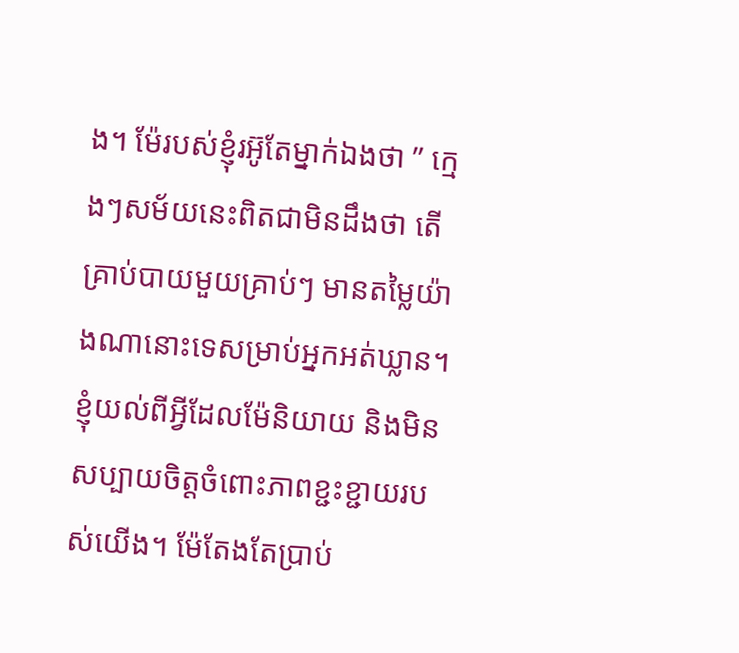ង។ ម៉ែរបស់ខ្ញុំរអ៊ូតែម្នាក់ឯងថា ” ក្មេងៗសម័យនេះពិតជាមិនដឹងថា តើគ្រាប់បាយមួយគ្រាប់ៗ មានតម្លៃយ៉ាងណានោះទេសម្រាប់អ្នកអត់ឃ្លាន។ ខ្ញុំយល់ពីអ្វីដែលម៉ែនិយាយ និងមិនសប្បាយចិត្តចំពោះភាពខ្ជះខ្ជាយរបស់យើង។ ម៉ែតែងតែប្រាប់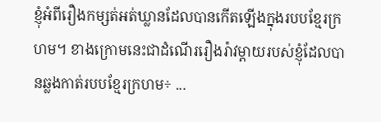ខ្ញុំអំពីរឿងកម្សត់អត់ឃ្លានដែលបានកើតឡើងក្នុងរបបខ្មែរក្រហម។ ខាងក្រោមនេះជាដំណើររឿងរ៉ាវម្ដាយរបស់ខ្ញុំដែលបានឆ្លងកាត់របបខ្មែរក្រហម÷ ...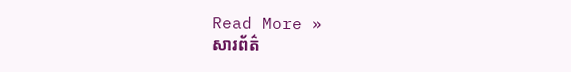Read More »
សារព័ត៌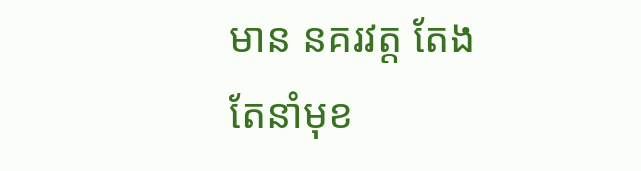មាន នគរវត្ត តែងតែនាំមុខ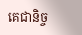គេជានិច្ច